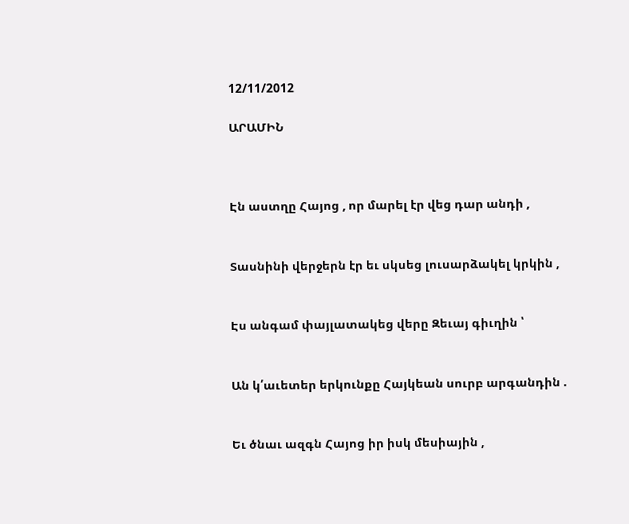12/11/2012

ԱՐԱՄԻՆ



Էն աստղը Հայոց , որ մարել էր վեց դար անդի ,


Տասնինի վերջերն էր եւ սկսեց լուսարձակել կրկին ,


Էս անգամ փայլատակեց վերը Զեւայ գիւղին ՝


Ան կ՛աւետեր երկունքը Հայկեան սուրբ արգանդին .


Եւ ծնաւ ազգն Հայոց իր իսկ մեսիային ,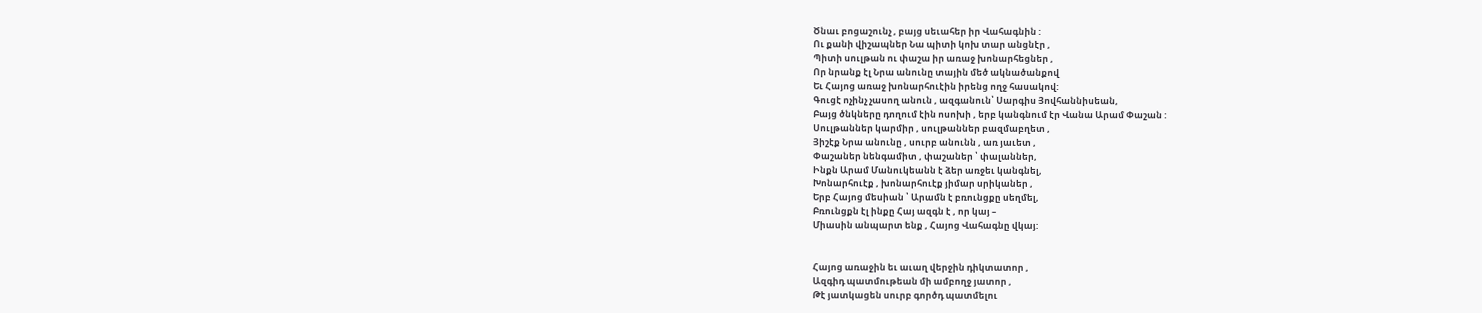Ծնաւ բոցաշունչ , բայց սեւահեր իր Վահագնին :
Ու քանի վիշապներ Նա պիտի կոխ տար անցնէր ,
Պիտի սուլթան ու փաշա իր առաջ խոնարհեցներ ,
Որ նրանք էլ Նրա անունը տային մեծ ակնածանքով
Եւ Հայոց առաջ խոնարհուէին իրենց ողջ հասակով:
Գուցէ ոչինչ չասող անուն , ազգանուն՝ Սարգիս Յովհաննիսեան,
Բայց ծնկները դողում էին ոսոխի , երբ կանգնում էր Վանա Արամ Փաշան :
Սուլթաններ կարմիր , սուլթաններ բազմաբղետ ,
Յիշէք Նրա անունը , սուրբ անունն , առ յաւետ ,
Փաշաներ նենգամիտ , փաշաներ ՝ փալաններ,
Ինքն Արամ Մանուկեանն է ձեր առջեւ կանգնել,
Խոնարհուէք , խոնարհուէք յիմար սրիկաներ ,
Երբ Հայոց մեսիան ՝ Արամն է բռունցքը սեղմել,
Բռունցքն էլ ինքը Հայ ազգն է , որ կայ –
Միասին անպարտ ենք , Հայոց Վահագնը վկայ:


Հայոց առաջին եւ աւաղ վերջին դիկտատոր ,
Ազգիդ պատմութեան մի ամբողջ յատոր ,
Թէ յատկացեն սուրբ գործդ պատմելու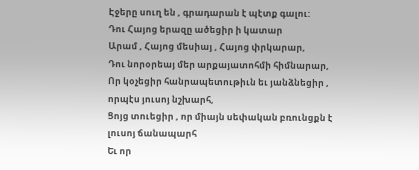Էջերը սուղ են , գրադարան է պէտք գալու:
Դու Հայոց երազը ածեցիր ի կատար
Արամ , Հայոց մեսիայ , Հայոց փրկարար,
Դու նորօրեայ մեր արքայատոհմի հիմնարար,
Որ կօչեցիր հանրապետութիւն եւ յանձնեցիր ,
որպէս յուսոյ նշխարհ,
Ցոյց տուեցիր , որ միայն սեփական բռունցքն է
լուսոյ ճանապարհ
Եւ որ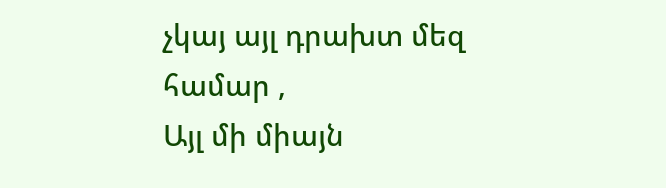չկայ այլ դրախտ մեզ համար ,
Այլ մի միայն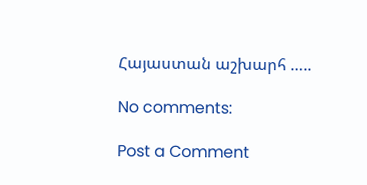Հայաստան աշխարհ …..

No comments:

Post a Comment